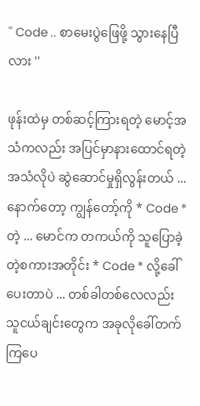'' Code .. စာမေးပွဲဖြေဖို့ သွားနေပြီလား ''

ဖုန်းထဲမှ တစ်ဆင့်ကြားရတဲ့ မောင့်အသံကလည်း အပြင်မှာနားထောင်ရတဲ့ အသံလိုပဲ ဆွဲဆောင်မှုရှိလွန်းတယ် ... နောက်တော့ ကျွန်တော့်ကို * Code * တဲ့ ... မောင်က တကယ်ကို သူပြောခဲ့တဲ့စကားအတိုင်း * Code * လို့ခေါ်ပေးတာပဲ ... တစ်ခါတစ်လေလည်း သူငယ်ချင်းတွေက အခုလိုခေါ်တက်ကြပေ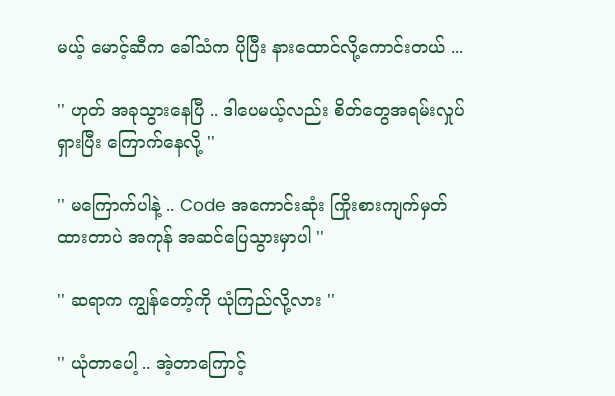မယ့် မောင့်ဆီက ခေါ်သံက ပိုပြီး နားထောင်လို့ကောင်းတယ် ...

'' ဟုတ် အခုသွားနေပြီ .. ဒါပေမယ့်လည်း စိတ်တွေအရမ်းလှုပ်ရှားပြီး ကြောက်နေလို့ ''

'' မကြောက်ပါနဲ့ .. Code အကောင်းဆုံး ကြိုးစားကျက်မှတ်ထားတာပဲ အကုန် အဆင်ပြေသွားမှာပါ ''

'' ဆရာက ကျွန်တော့်ကို ယုံကြည်လို့လား ''

'' ယုံတာပေါ့ .. အဲ့တာကြောင့်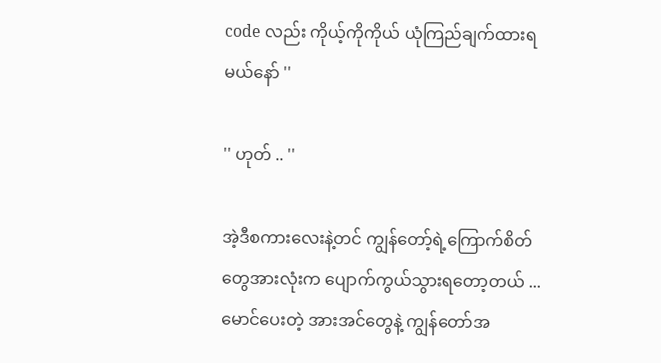code လည်း ကိုယ့်ကိုကိုယ် ယုံကြည်ချက်ထားရမယ်နော် ''

'' ဟုတ် .. ''

အဲ့ဒီစကားလေးနဲ့တင် ကျွန်တော့်ရဲ့ကြောက်စိတ်တွေအားလုံးက ပျောက်ကွယ်သွားရတော့တယ် ... မောင်ပေးတဲ့ အားအင်တွေနဲ့ ကျွန်တော်အ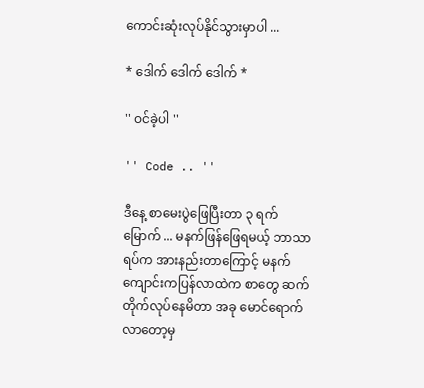ကောင်းဆုံးလုပ်နိုင်သွားမှာပါ ...

* ဒေါက် ဒေါက် ဒေါက် *

'' ဝင်ခဲ့ပါ ''

'' Code .. ''

ဒီနေ့ စာမေးပွဲဖြေပြီးတာ ၃ ရက်မြောက် ... မနက်ဖြန်ဖြေရမယ့် ဘာသာရပ်က အားနည်းတာကြောင့် မနက်ကျောင်းကပြန်လာထဲက စာတွေ ဆက်တိုက်လုပ်နေမိတာ အခု မောင်ရောက်လာတော့မှ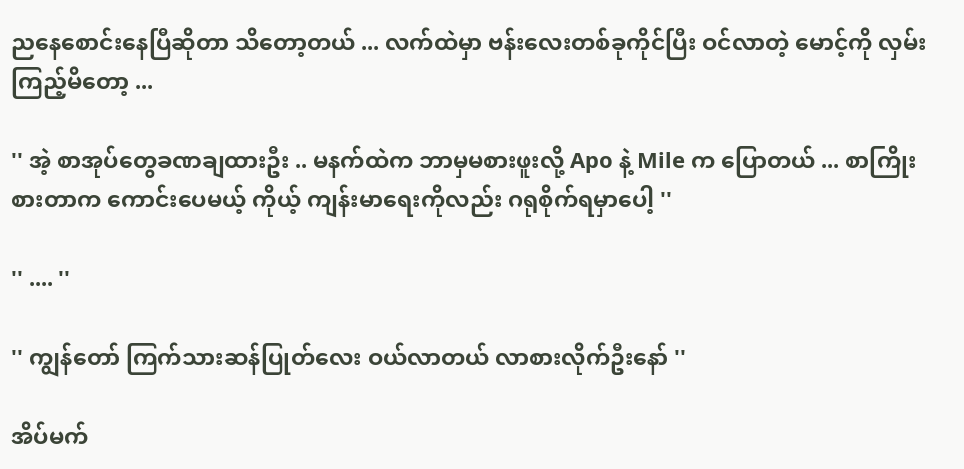ညနေစောင်းနေပြီဆိုတာ သိတော့တယ် ... လက်ထဲမှာ ဗန်းလေးတစ်ခုကိုင်ပြီး ဝင်လာတဲ့ မောင့်ကို လှမ်းကြည့်မိတော့ ...

'' အဲ့ စာအုပ်တွေခဏချထားဦး .. မနက်ထဲက ဘာမှမစားဖူးလို့ Apo နဲ့ Mile က ပြောတယ် ... စာကြိုးစားတာက ကောင်းပေမယ့် ကိုယ့် ကျန်းမာရေးကိုလည်း ဂရုစိုက်ရမှာပေါ့ ''

'' .... ''

'' ကျွန်တော် ကြက်သားဆန်ပြုတ်လေး ဝယ်လာတယ် လာစားလိုက်ဦးနော် ''

အိပ်မက်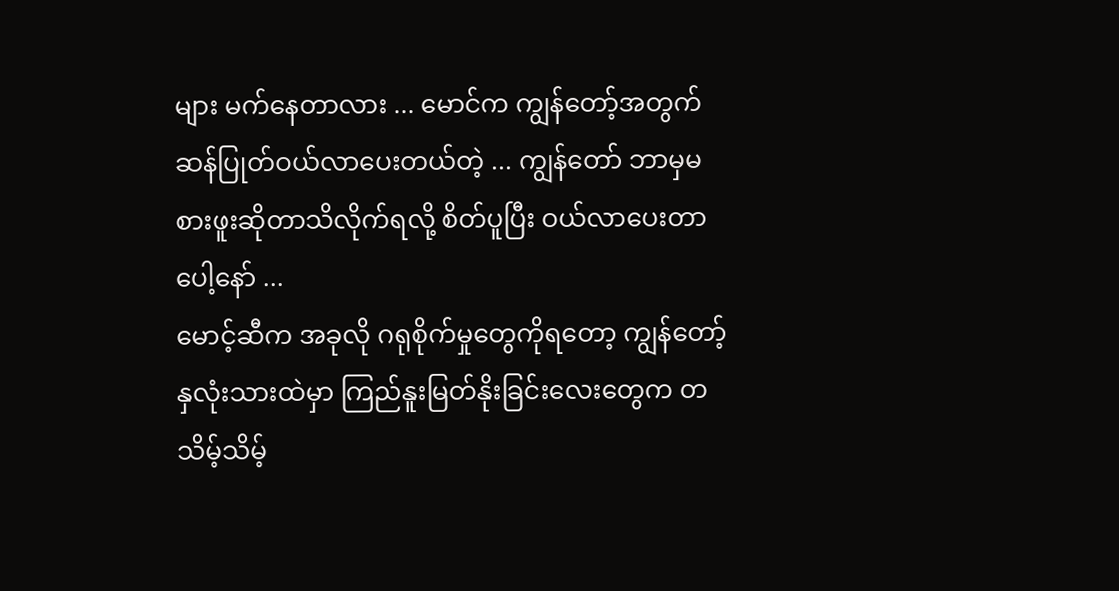များ မက်နေတာလား ... မောင်က ကျွန်တော့်အတွက် ဆန်ပြုတ်ဝယ်လာပေးတယ်တဲ့ ... ကျွန်တော် ဘာမှမစားဖူးဆိုတာသိလိုက်ရလို့ စိတ်ပူပြီး ဝယ်လာပေးတာပေါ့နော် ...
မောင့်ဆီက အခုလို ဂရုစိုက်မှုတွေကိုရတော့ ကျွန်တော့်နှလုံးသားထဲမှာ ကြည်နူးမြတ်နိုးခြင်းလေးတွေက တသိမ့်သိမ့်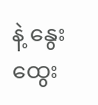နဲ့ နွေးထွေး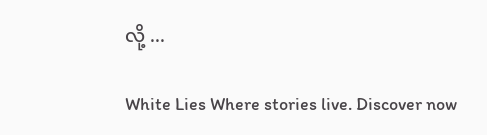လို့ ...

White Lies Where stories live. Discover now